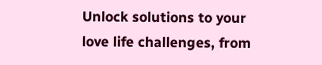Unlock solutions to your love life challenges, from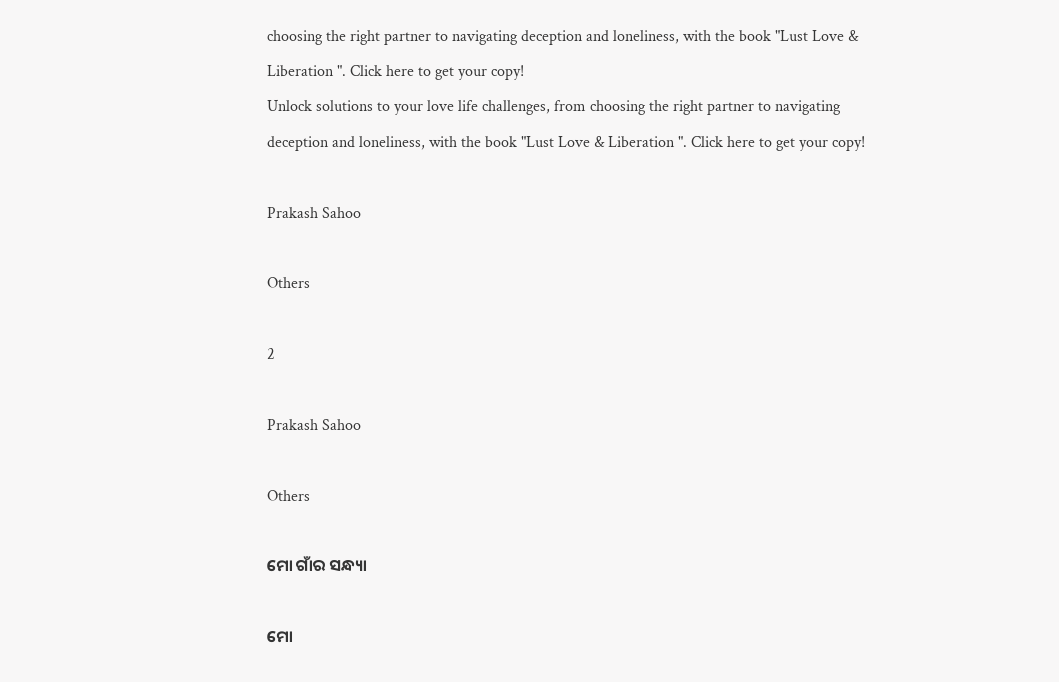choosing the right partner to navigating deception and loneliness, with the book "Lust Love & Liberation ". Click here to get your copy!
Unlock solutions to your love life challenges, from choosing the right partner to navigating deception and loneliness, with the book "Lust Love & Liberation ". Click here to get your copy!

Prakash Sahoo

Others

2

Prakash Sahoo

Others

ମୋ ଗାଁର ସନ୍ଧ୍ୟା

ମୋ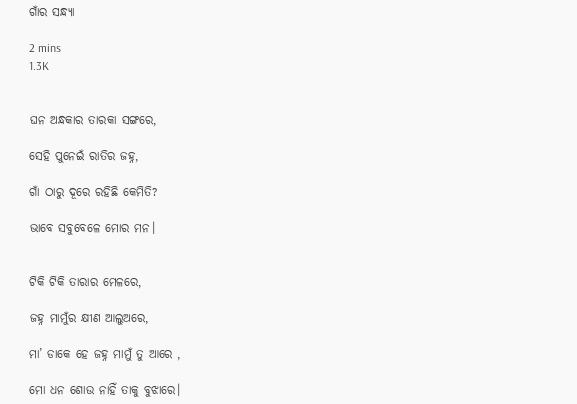ଗାଁର ସନ୍ଧ୍ୟା

2 mins
1.3K


ଘନ ଅନ୍ଧକାର ତାରକା ସଙ୍ଗରେ,

ସେହି ପୁନେଇଁ ରାତିର ଜହ୍ନ,

ଗାଁ ଠାରୁ ଦୂରେ ରହିଛି କେମିତି?

ଭାବେ ସବୁବେଳେ ମୋର ମନ।


ଟିକି ଟିକି ତାରାର ମେଳରେ,

ଜହ୍ନ ମାମୁଁର କ୍ଷୀଣ ଆଲୁଅରେ,

ମା’ ଡାକେ ହେ ଜହ୍ନ ମାମୁଁ ତୁ ଆରେ ,

ମୋ ଧନ ଶୋଉ ନାହିଁ ତାକୁ ବୁଝାରେ।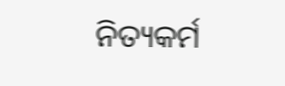ନିତ୍ୟକର୍ମ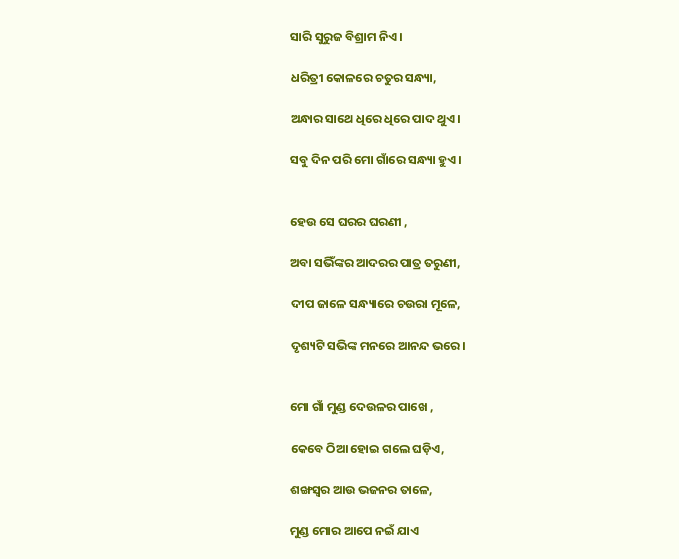ସାରି ସୁରୁଜ ବିଶ୍ରାମ ନିଏ।

ଧରିତ୍ରୀ କୋଳରେ ଚତୁର ସନ୍ଧ୍ୟା,

ଅନ୍ଧାର ସାଥେ ଧିରେ ଧିରେ ପାଦ ଥୁଏ।

ସବୁ ଦିନ ପରି ମୋ ଗାଁରେ ସନ୍ଧ୍ୟା ହୁଏ।


ହେଉ ସେ ଘରର ଘରଣୀ ,

ଅବା ସଭିଁଙ୍କର ଆଦରର ପାତ୍ର ତରୁଣୀ,

ଦୀପ ଜାଳେ ସନ୍ଧ୍ୟାରେ ଚଉରା ମୂଳେ,

ଦୃଶ୍ୟଟି ସଭିଙ୍କ ମନରେ ଆନନ୍ଦ ଭରେ।


ମୋ ଗାଁ ମୁଣ୍ଡ ଦେଉଳର ପାଖେ ,

କେବେ ଠିଆ ହୋଇ ଗଲେ ଘଡ଼ିଏ,

ଶଙ୍ଖସ୍ୱର ଆଉ ଭଜନର ତାଳେ,

ମୁଣ୍ଡ ମୋର ଆପେ ନଇଁ ଯାଏ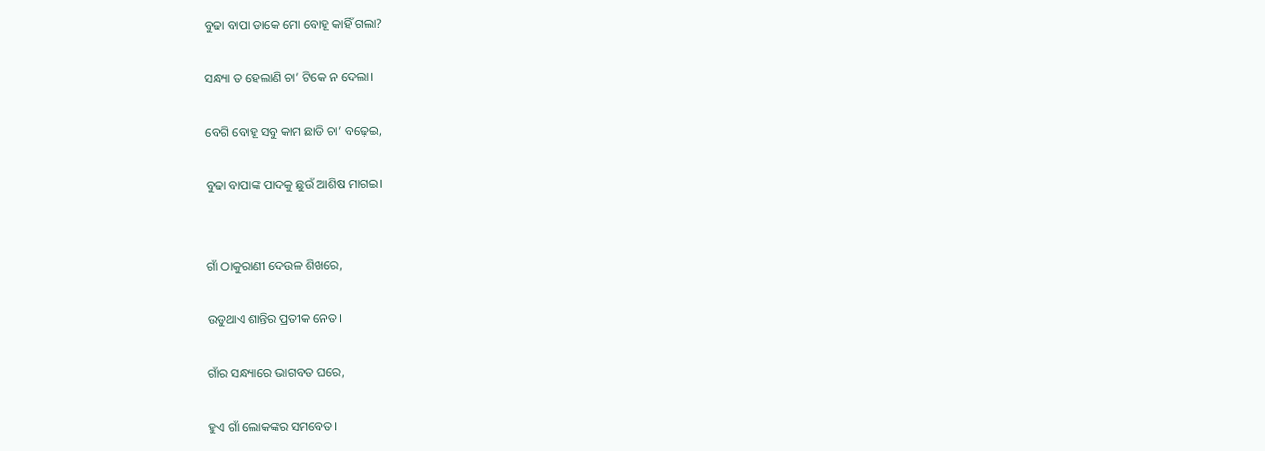ବୁଢା ବାପା ଡାକେ ମୋ ବୋହୂ କାହିଁ ଗଲା?

ସନ୍ଧ୍ୟା ତ ହେଲାଣି ଚା’ ଟିକେ ନ ଦେଲା।

ବେଗି ବୋହୂ ସବୁ କାମ ଛାଡି ଚା’ ବଢ଼େଇ,

ବୁଢା ବାପାଙ୍କ ପାଦକୁ ଛୁଉଁ ଆଶିଷ ମାଗଇ।


ଗାଁ ଠାକୁରାଣୀ ଦେଉଳ ଶିଖରେ,

ଉଡୁଥାଏ ଶାନ୍ତିର ପ୍ରତୀକ ନେତ।

ଗାଁର ସନ୍ଧ୍ୟାରେ ଭାଗବତ ଘରେ,

ହୁଏ ଗାଁ ଲୋକଙ୍କର ସମବେତ।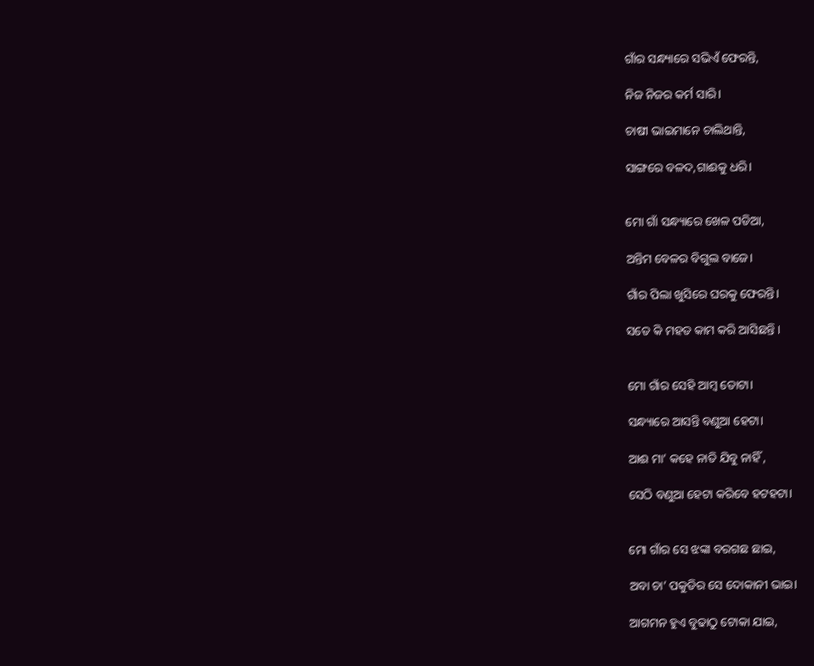ଗାଁର ସନ୍ଧ୍ୟାରେ ସଭିଏଁ ଫେରନ୍ତି,

ନିଜ ନିଜର କର୍ମ ସାରି।

ଚାଷୀ ଭାଇମାନେ ଚାଲିଥାନ୍ତି,

ସାଙ୍ଗରେ ବଳଦ,ଗାଈକୁ ଧରି।


ମୋ ଗାଁ ସନ୍ଧ୍ୟାରେ ଖେଳ ପଡିଆ,

ଅନ୍ତିମ ବେଳର ବିଗୁଲ ବାଜେ।

ଗାଁର ପିଲା ଖୁସିରେ ଘରକୁ ଫେରନ୍ତି।

ସତେ କି ମହତ କାମ କରି ଆସିଛନ୍ତି ।


ମୋ ଗାଁର ସେହି ଆମ୍ବ ତୋଟା।

ସନ୍ଧ୍ୟାରେ ଆସନ୍ତି ବଣୁଆ ହେଟା।

ଆଈ ମା’ କହେ ନାତି ଯିବୁ ନାହିଁ ,

ସେଠି ବଣୁଆ ହେଟା କରିବେ ହଟହଟା।


ମୋ ଗାଁର ସେ ଝଙ୍କା ବରଗଛ ଛାଇ,

ଅବା ଚା’ ପକୁଡିର ସେ ଦୋକାନୀ ଭାଇ।

ଆଗମନ ହୁଏ ବୁଢାଠୁ ଟୋକା ଯାଇ,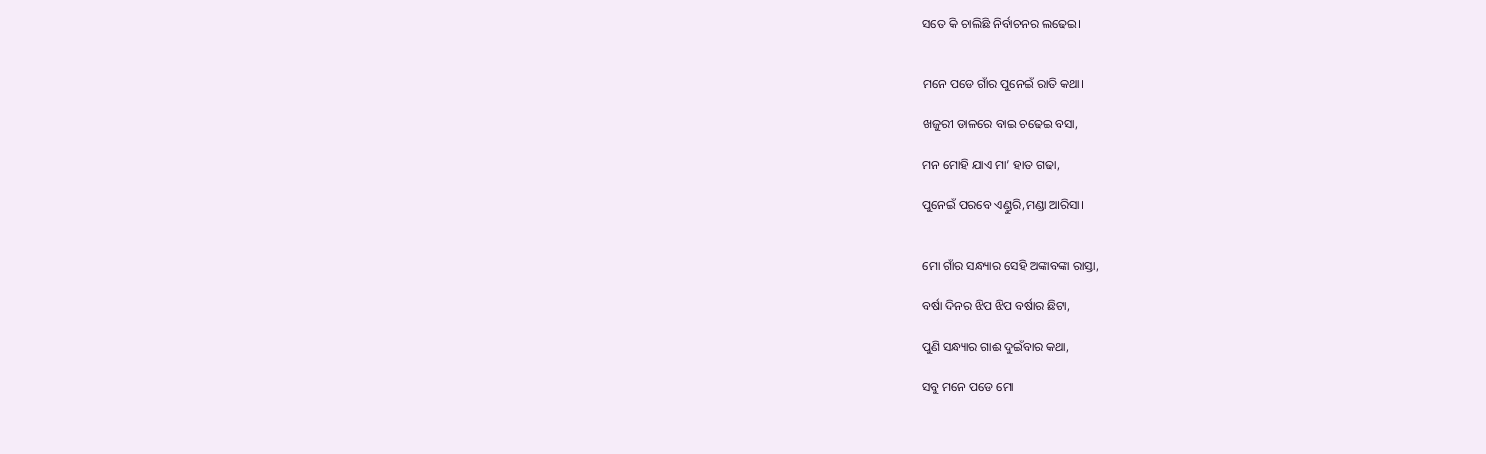ସତେ କି ଚାଲିଛି ନିର୍ବାଚନର ଲଢେଇ।


ମନେ ପଡେ ଗାଁର ପୁନେଇଁ ରାତି କଥା।

ଖଜୁରୀ ଡାଳରେ ବାଇ ଚଢେଇ ବସା,

ମନ ମୋହି ଯାଏ ମା’ ହାତ ଗଢା,

ପୁନେଇଁ ପରବେ ଏଣ୍ଡୁରି,ମଣ୍ଡା ଆରିସା।


ମୋ ଗାଁର ସନ୍ଧ୍ୟାର ସେହି ଅଙ୍କାବଙ୍କା ରାସ୍ତା,

ବର୍ଷା ଦିନର ଝିପ ଝିପ ବର୍ଷାର ଛିଟା,

ପୁଣି ସନ୍ଧ୍ୟାର ଗାଈ ଦୁଇଁବାର କଥା,

ସବୁ ମନେ ପଡେ ମୋ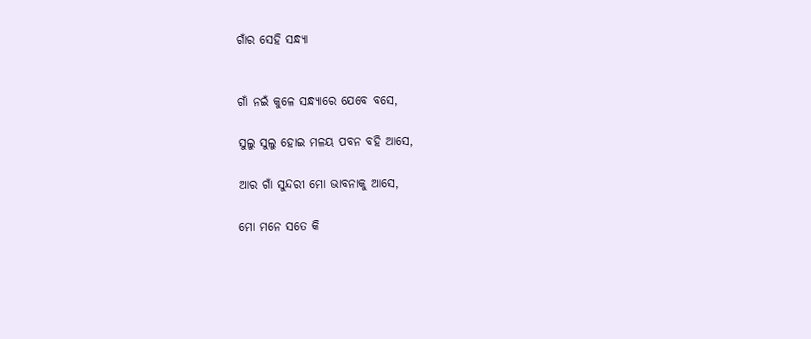ଗାଁର ସେହି ସନ୍ଧ୍ୟା


ଗାଁ ନଇଁ କୁଳେ ସନ୍ଧ୍ୟାରେ ଯେବେ ବସେ,

ସୁଲୁ ସୁଲୁ ହୋଇ ମଳୟ ପବନ ବହି ଆସେ,

ଆର ଗାଁ ସୁନ୍ଦରୀ ମୋ ଭାବନାକୁ ଆସେ,

ମୋ ମନେ ସତେ କି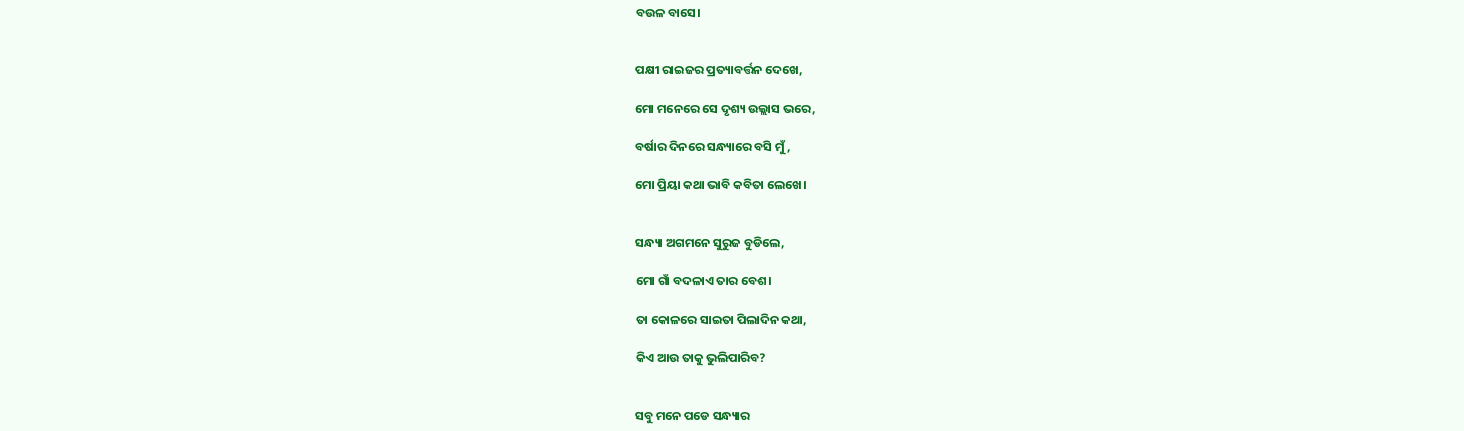ବଉଳ ବାସେ।


ପକ୍ଷୀ ରାଇଜର ପ୍ରତ୍ୟାବର୍ତ୍ତନ ଦେଖେ,

ମୋ ମନେରେ ସେ ଦୃଶ୍ୟ ଉଲ୍ଲାସ ଭରେ,

ବର୍ଷାର ଦିନରେ ସନ୍ଧ୍ୟାରେ ବସି ମୁଁ,

ମୋ ପ୍ରିୟା କଥା ଭାବି କବିତା ଲେଖେ।


ସନ୍ଧ୍ୟା ଅଗମନେ ସୁରୁଜ ବୁଡିଲେ,

ମୋ ଗାଁ ବଦଳାଏ ତାର ବେଶ।

ତା କୋଳରେ ସାଇତା ପିଲାଦିନ କଥା,

କିଏ ଆଉ ତାକୁ ଭୁଲିପାରିବ?


ସବୁ ମନେ ପଡେ ସନ୍ଧ୍ୟାର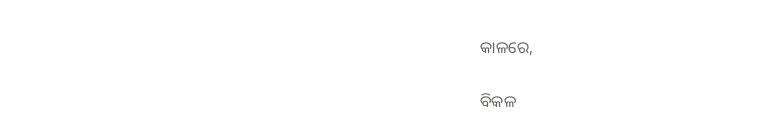କାଳରେ,

ବିକଳ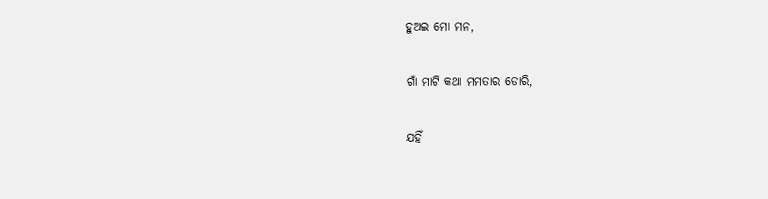ହୁଅଇ ମୋ ମନ,

ଗାଁ ମାଟି କଥା ମମତାର ଡୋରି,

ଯହିଁ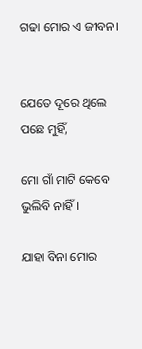ଗଢା ମୋର ଏ ଜୀବନ।


ଯେତେ ଦୂରେ ଥିଲେ ପଛେ ମୁହିଁ,

ମୋ ଗାଁ ମାଟି କେବେ ଭୁଲିବି ନାହିଁ।

ଯାହା ବିନା ମୋର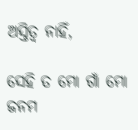ଅସ୍ତିତ୍ୱ ନାହିଁ,

ସେହି ତ ମୋ ଗାଁ ମୋ ଜନମ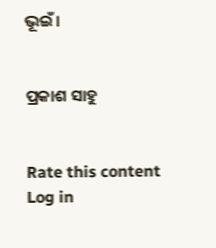ଭୂଇଁ।


ପ୍ରକାଶ ସାହୁ


Rate this content
Log in